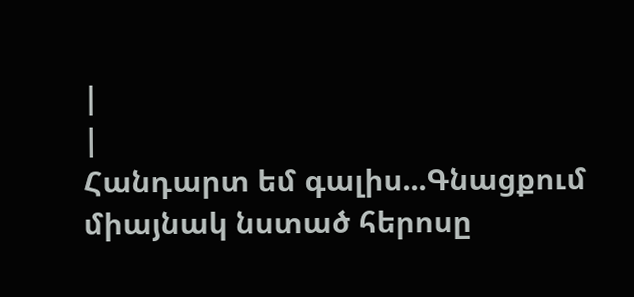|
|
Հանդարտ եմ գալիս...Գնացքում միայնակ նստած հերոսը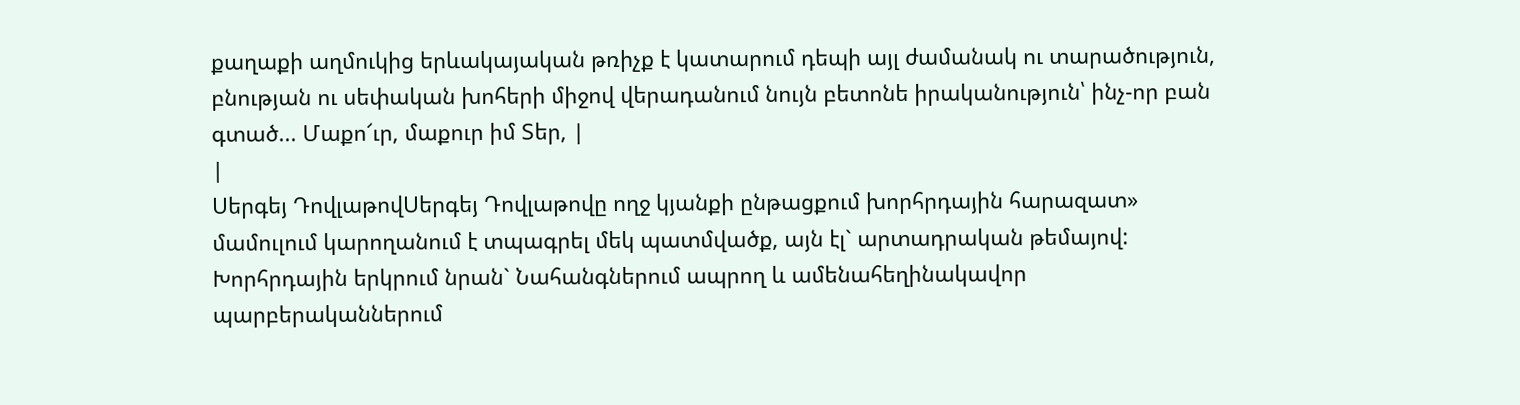քաղաքի աղմուկից երևակայական թռիչք է կատարում դեպի այլ ժամանակ ու տարածություն, բնության ու սեփական խոհերի միջով վերադանում նույն բետոնե իրականություն՝ ինչ-որ բան գտած... Մաքո՜ւր, մաքուր իմ Տեր, |
|
Սերգեյ ԴովլաթովՍերգեյ Դովլաթովը ողջ կյանքի ընթացքում խորհրդային հարազատ» մամուլում կարողանում է տպագրել մեկ պատմվածք, այն էլ` արտադրական թեմայով: Խորհրդային երկրում նրան` Նահանգներում ապրող և ամենահեղինակավոր պարբերականներում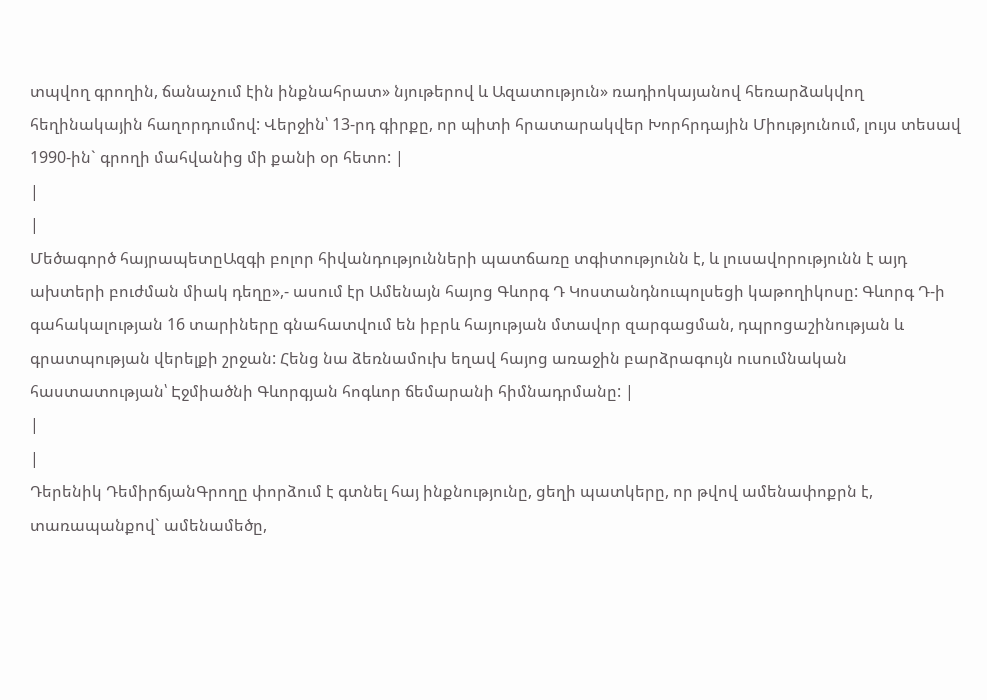տպվող գրողին, ճանաչում էին ինքնահրատ» նյութերով և Ազատություն» ռադիոկայանով հեռարձակվող հեղինակային հաղորդումով: Վերջին՝ 13-րդ գիրքը, որ պիտի հրատարակվեր Խորհրդային Միությունում, լույս տեսավ 1990-ին` գրողի մահվանից մի քանի օր հետո: |
|
|
Մեծագործ հայրապետըԱզգի բոլոր հիվանդությունների պատճառը տգիտությունն է, և լուսավորությունն է այդ ախտերի բուժման միակ դեղը»,- ասում էր Ամենայն հայոց Գևորգ Դ Կոստանդնուպոլսեցի կաթողիկոսը: Գևորգ Դ-ի գահակալության 16 տարիները գնահատվում են իբրև հայության մտավոր զարգացման, դպրոցաշինության և գրատպության վերելքի շրջան: Հենց նա ձեռնամուխ եղավ հայոց առաջին բարձրագույն ուսումնական հաստատության՝ Էջմիածնի Գևորգյան հոգևոր ճեմարանի հիմնադրմանը: |
|
|
Դերենիկ ԴեմիրճյանԳրողը փորձում է գտնել հայ ինքնությունը, ցեղի պատկերը, որ թվով ամենափոքրն է, տառապանքով` ամենամեծը,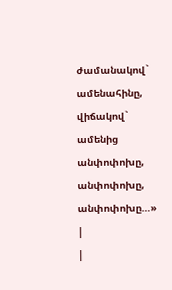ժամանակով` ամենահինը, վիճակով` ամենից անփոփոխը, անփոփոխը, անփոփոխը…» |
|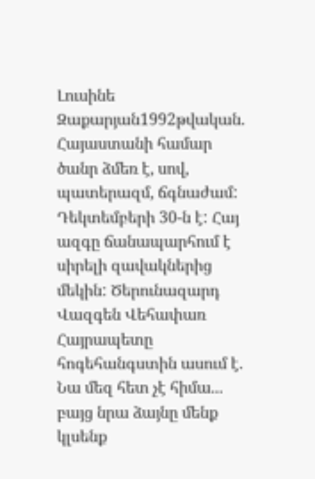Լուսինե Զաքարյան1992թվական. Հայաստանի համար ծանր ձմեռ է, սով, պատերազմ, ճգնաժամ: Դեկտեմբերի 30-ն է: Հայ ազգը ճանապարհում է սիրելի զավակներից մեկին: Ծերունազարդ Վազգեն Վեհափառ Հայրապետը հոգեհանգստին ասում է. Նա մեզ հետ չէ հիմա... բայց նրա ձայնը մենք կլսենք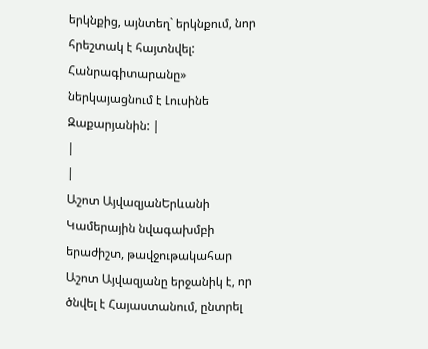երկնքից, այնտեղ` երկնքում, նոր հրեշտակ է հայտնվել: Հանրագիտարանը» ներկայացնում է Լուսինե Զաքարյանին: |
|
|
Աշոտ ԱյվազյանԵրևանի Կամերային նվագախմբի երաժիշտ, թավջութակահար Աշոտ Այվազյանը երջանիկ է, որ ծնվել է Հայաստանում, ընտրել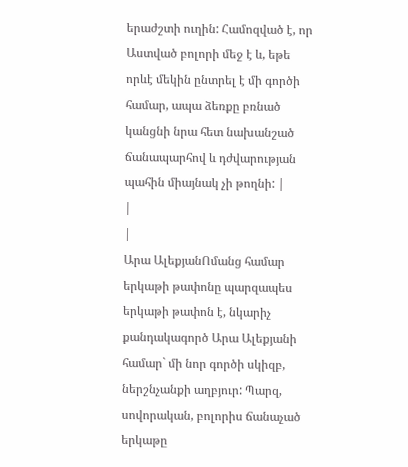երաժշտի ուղին: Համոզված է, որ Աստված բոլորի մեջ է և, եթե որևէ մեկին ընտրել է մի գործի համար, ապա ձեռքը բռնած կանցնի նրա հետ նախանշած ճանապարհով և դժվարության պահին միայնակ չի թողնի: |
|
|
Արա ԱլեքյանՈմանց համար երկաթի թափոնը պարզապես երկաթի թափոն է, նկարիչ քանդակագործ Արա Ալեքյանի համար` մի նոր գործի սկիզբ, ներշնչանքի աղբյուր: Պարզ, սովորական, բոլորիս ճանաչած երկաթը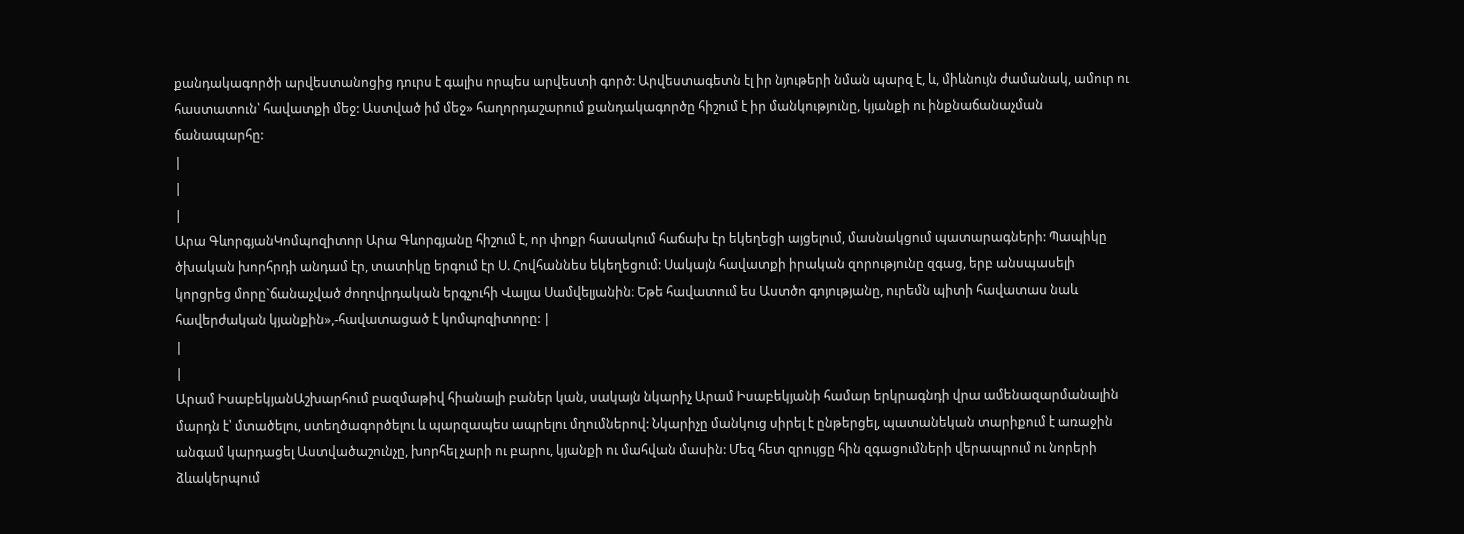քանդակագործի արվեստանոցից դուրս է գալիս որպես արվեստի գործ: Արվեստագետն էլ իր նյութերի նման պարզ է, և, միևնույն ժամանակ, ամուր ու հաստատուն՝ հավատքի մեջ: Աստված իմ մեջ» հաղորդաշարում քանդակագործը հիշում է իր մանկությունը, կյանքի ու ինքնաճանաչման ճանապարհը:
|
|
|
Արա ԳևորգյանԿոմպոզիտոր Արա Գևորգյանը հիշում է, որ փոքր հասակում հաճախ էր եկեղեցի այցելում, մասնակցում պատարագների: Պապիկը ծխական խորհրդի անդամ էր, տատիկը երգում էր Ս. Հովհաննես եկեղեցում: Սակայն հավատքի իրական զորությունը զգաց, երբ անսպասելի կորցրեց մորը`ճանաչված ժողովրդական երգչուհի Վալյա Սամվելյանին։ Եթե հավատում ես Աստծո գոյությանը, ուրեմն պիտի հավատաս նաև հավերժական կյանքին»,-հավատացած է կոմպոզիտորը: |
|
|
Արամ ԻսաբեկյանԱշխարհում բազմաթիվ հիանալի բաներ կան, սակայն նկարիչ Արամ Իսաբեկյանի համար երկրագնդի վրա ամենազարմանալին մարդն է՝ մտածելու, ստեղծագործելու և պարզապես ապրելու մղումներով: Նկարիչը մանկուց սիրել է ընթերցել, պատանեկան տարիքում է առաջին անգամ կարդացել Աստվածաշունչը, խորհել չարի ու բարու, կյանքի ու մահվան մասին: Մեզ հետ զրույցը հին զգացումների վերապրում ու նորերի ձևակերպում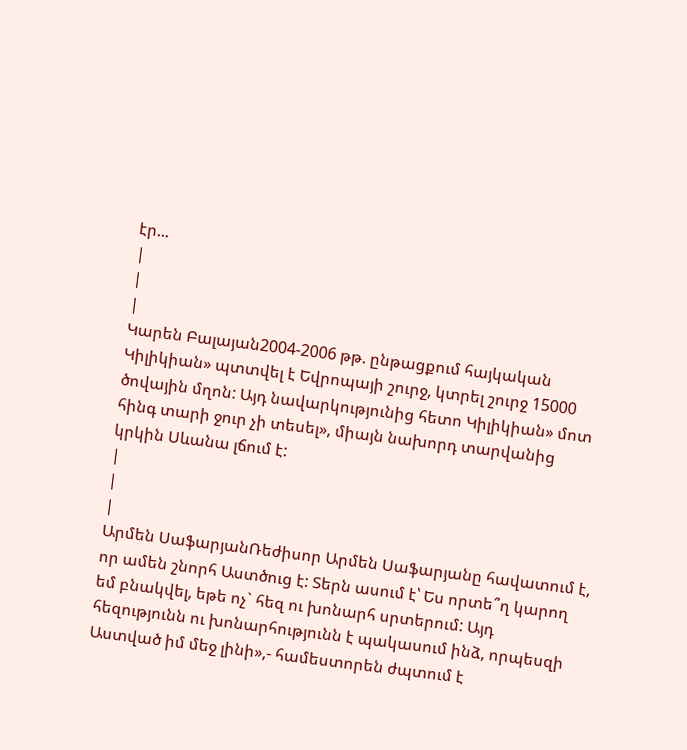էր...
|
|
|
Կարեն Բալայան2004-2006 թթ. ընթացքում հայկական Կիլիկիան» պտտվել է Եվրոպայի շուրջ, կտրել շուրջ 15000 ծովային մղոն: Այդ նավարկությունից հետո Կիլիկիան» մոտ հինգ տարի ջուր չի տեսել», միայն նախորդ տարվանից կրկին Սևանա լճում է:
|
|
|
Արմեն ՍաֆարյանՌեժիսոր Արմեն Սաֆարյանը հավատում է, որ ամեն շնորհ Աստծուց է: Տերն ասում է՝ Ես որտե՞ղ կարող եմ բնակվել, եթե ոչ` հեզ ու խոնարհ սրտերում: Այդ հեզությունն ու խոնարհությունն է պակասում ինձ, որպեսզի Աստված իմ մեջ լինի»,- համեստորեն ժպտում է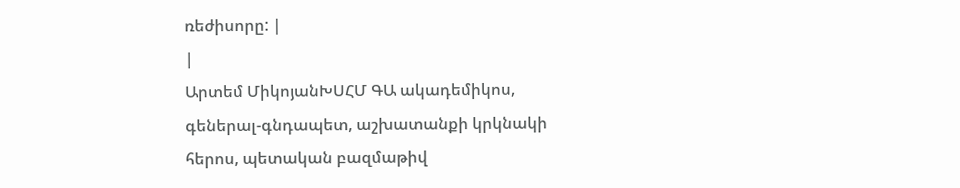ռեժիսորը: |
|
Արտեմ ՄիկոյանԽՍՀՄ ԳԱ ակադեմիկոս, գեներալ-գնդապետ, աշխատանքի կրկնակի հերոս, պետական բազմաթիվ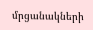մրցանակների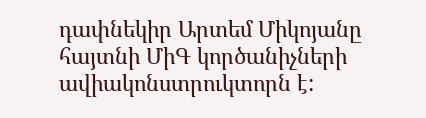դափնեկիր Արտեմ Միկոյանը հայտնի ՄիԳ կործանիչների ավիակոնստրուկտորն է: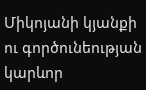Միկոյանի կյանքի ու գործունեության կարևոր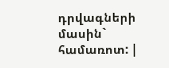դրվագների մասին` համառոտ: |